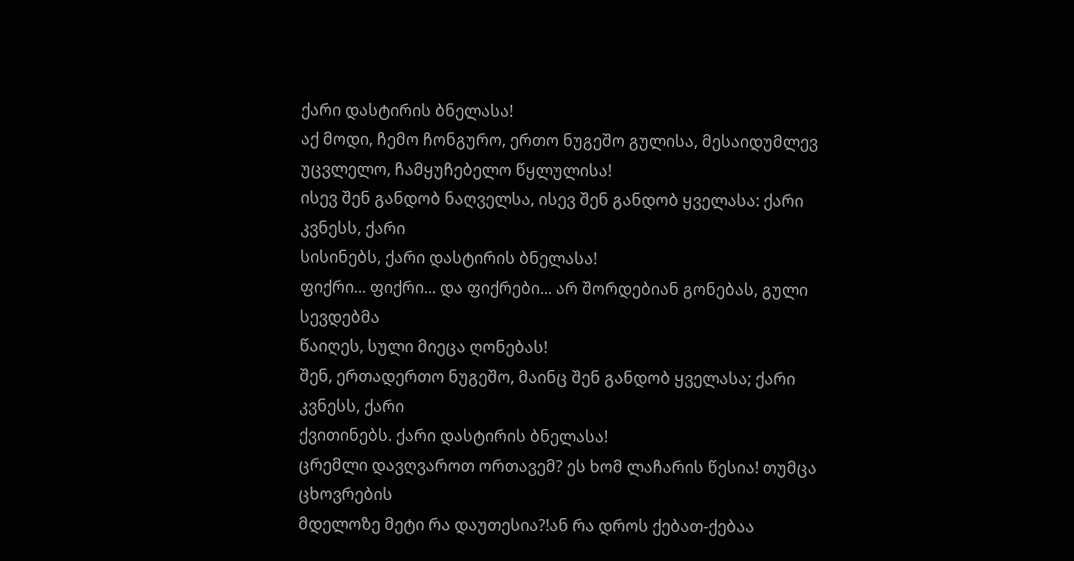ქარი დასტირის ბნელასა!
აქ მოდი, ჩემო ჩონგურო, ერთო ნუგეშო გულისა, მესაიდუმლევ
უცვლელო, ჩამყუჩებელო წყლულისა!
ისევ შენ განდობ ნაღველსა, ისევ შენ განდობ ყველასა: ქარი კვნესს, ქარი
სისინებს, ქარი დასტირის ბნელასა!
ფიქრი... ფიქრი... და ფიქრები... არ შორდებიან გონებას, გული სევდებმა
წაიღეს, სული მიეცა ღონებას!
შენ, ერთადერთო ნუგეშო, მაინც შენ განდობ ყველასა; ქარი კვნესს, ქარი
ქვითინებს. ქარი დასტირის ბნელასა!
ცრემლი დავღვაროთ ორთავემ? ეს ხომ ლაჩარის წესია! თუმცა ცხოვრების
მდელოზე მეტი რა დაუთესია?!ან რა დროს ქებათ-ქებაა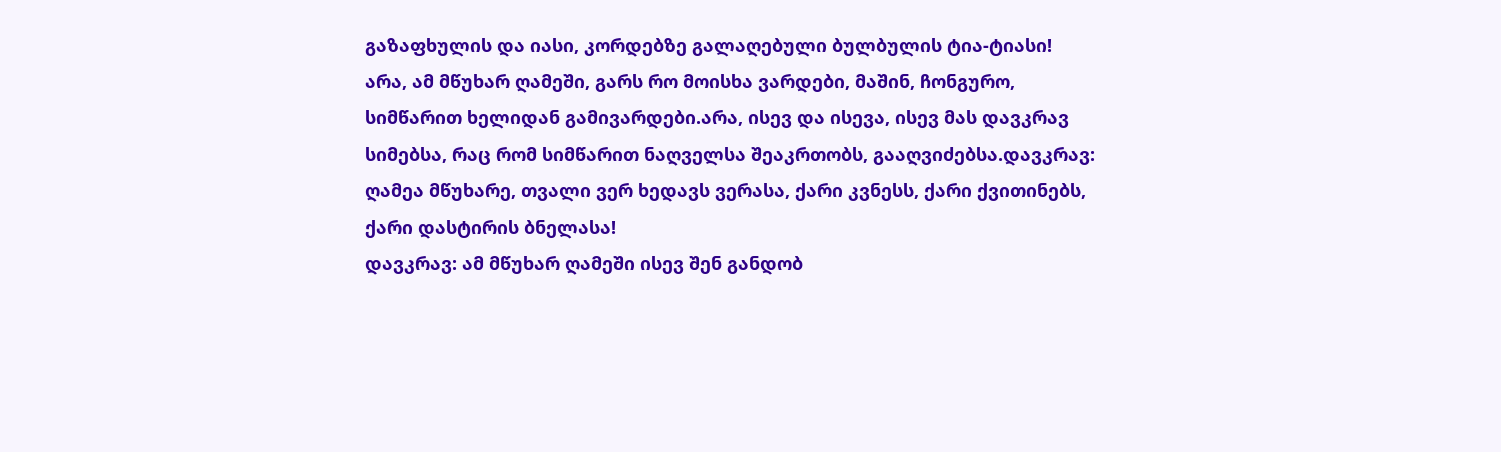გაზაფხულის და იასი, კორდებზე გალაღებული ბულბულის ტია-ტიასი!
არა, ამ მწუხარ ღამეში, გარს რო მოისხა ვარდები, მაშინ, ჩონგურო,
სიმწარით ხელიდან გამივარდები.არა, ისევ და ისევა, ისევ მას დავკრავ
სიმებსა, რაც რომ სიმწარით ნაღველსა შეაკრთობს, გააღვიძებსა.დავკრავ:
ღამეა მწუხარე, თვალი ვერ ხედავს ვერასა, ქარი კვნესს, ქარი ქვითინებს,
ქარი დასტირის ბნელასა!
დავკრავ: ამ მწუხარ ღამეში ისევ შენ განდობ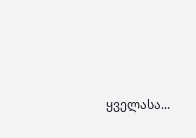ყველასა...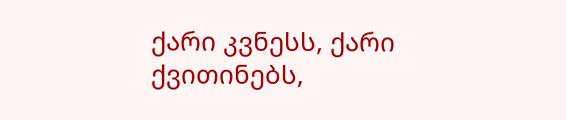ქარი კვნესს, ქარი
ქვითინებს,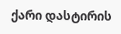ქარი დასტირის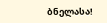ბნელასა!